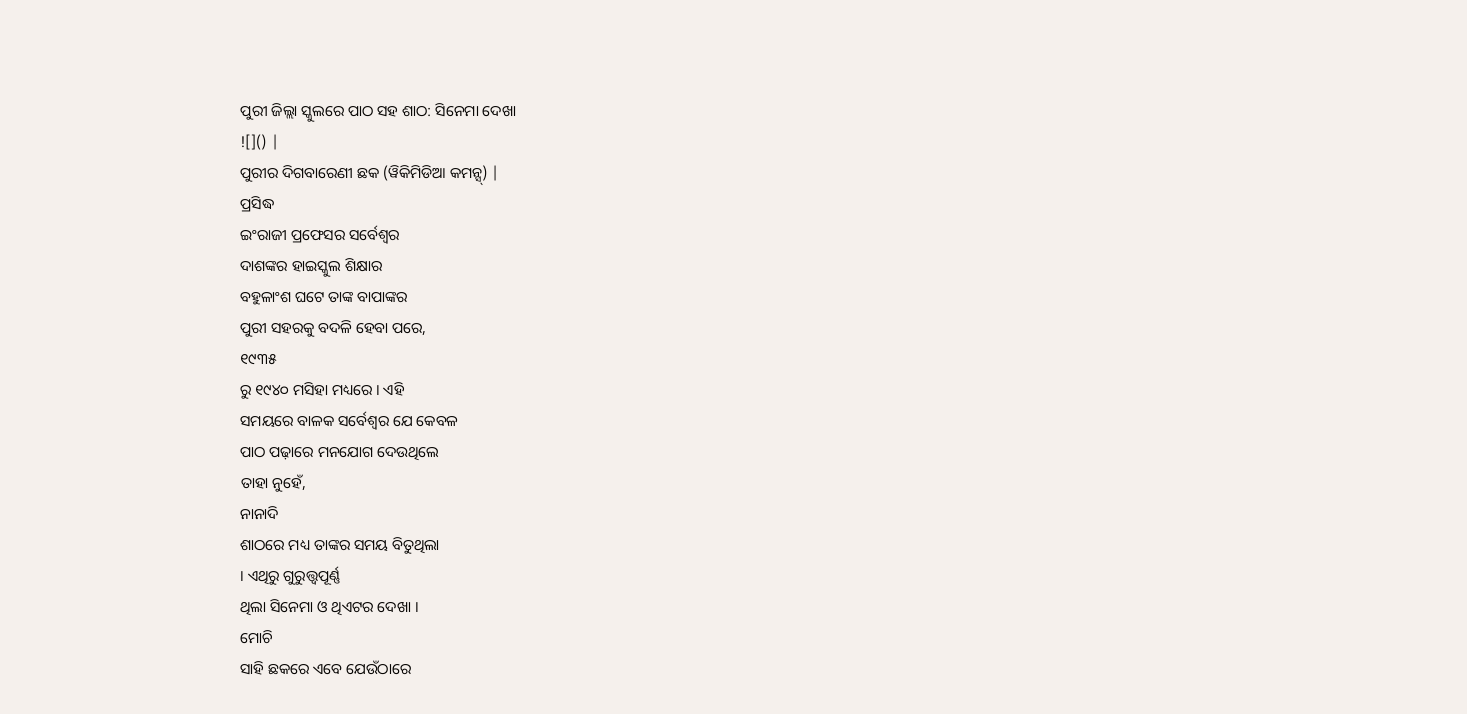ପୁରୀ ଜିଲ୍ଲା ସ୍କୁଲରେ ପାଠ ସହ ଶାଠ: ସିନେମା ଦେଖା
![]() |
ପୁରୀର ଦିଗବାରେଣୀ ଛକ (ୱିକିମିଡିଆ କମନ୍ସ୍) |
ପ୍ରସିଦ୍ଧ
ଇଂରାଜୀ ପ୍ରଫେସର ସର୍ବେଶ୍ୱର
ଦାଶଙ୍କର ହାଇସ୍କୁଲ ଶିକ୍ଷାର
ବହୁଳାଂଶ ଘଟେ ତାଙ୍କ ବାପାଙ୍କର
ପୁରୀ ସହରକୁ ବଦଳି ହେବା ପରେ,
୧୯୩୫
ରୁ ୧୯୪୦ ମସିହା ମଧ୍ୟରେ । ଏହି
ସମୟରେ ବାଳକ ସର୍ବେଶ୍ୱର ଯେ କେବଳ
ପାଠ ପଢ଼ାରେ ମନଯୋଗ ଦେଉଥିଲେ
ତାହା ନୁହେଁ,
ନାନାଦି
ଶାଠରେ ମଧ୍ୟ ତାଙ୍କର ସମୟ ବିତୁଥିଲା
। ଏଥିରୁ ଗୁରୁତ୍ତ୍ୱପୂର୍ଣ୍ଣ
ଥିଲା ସିନେମା ଓ ଥିଏଟର ଦେଖା ।
ମୋଚି
ସାହି ଛକରେ ଏବେ ଯେଉଁଠାରେ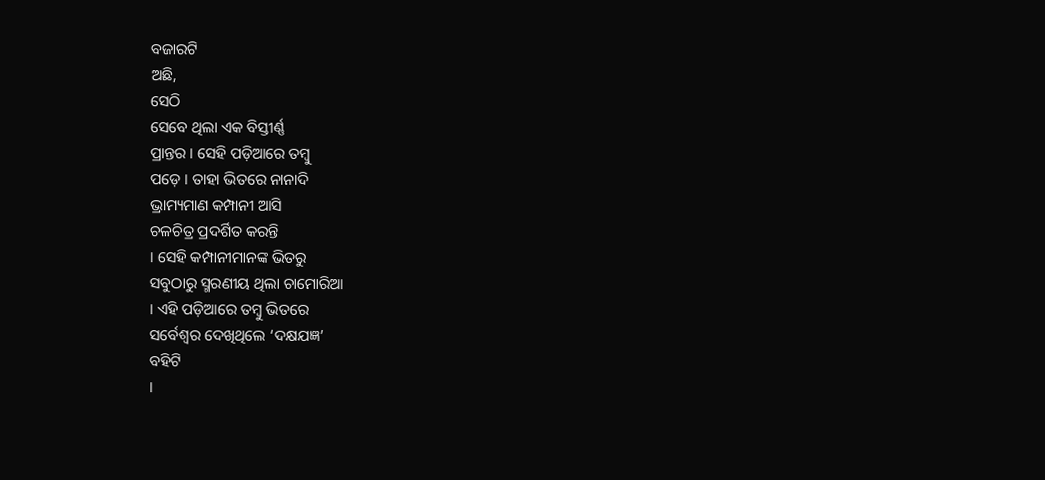ବଜାରଟି
ଅଛି,
ସେଠି
ସେବେ ଥିଲା ଏକ ବିସ୍ତୀର୍ଣ୍ଣ
ପ୍ରାନ୍ତର । ସେହି ପଡ଼ିଆରେ ତମ୍ବୁ
ପଡ଼େ । ତାହା ଭିତରେ ନାନାଦି
ଭ୍ରାମ୍ୟମାଣ କମ୍ପାନୀ ଆସି
ଚଳଚିତ୍ର ପ୍ରଦର୍ଶିତ କରନ୍ତି
। ସେହି କମ୍ପାନୀମାନଙ୍କ ଭିତରୁ
ସବୁଠାରୁ ସ୍ମରଣୀୟ ଥିଲା ଚାମୋରିଆ
। ଏହି ପଡ଼ିଆରେ ତମ୍ବୁ ଭିତରେ
ସର୍ବେଶ୍ୱର ଦେଖିଥିଲେ ‘ଦକ୍ଷଯଜ୍ଞ’
ବହିଟି
।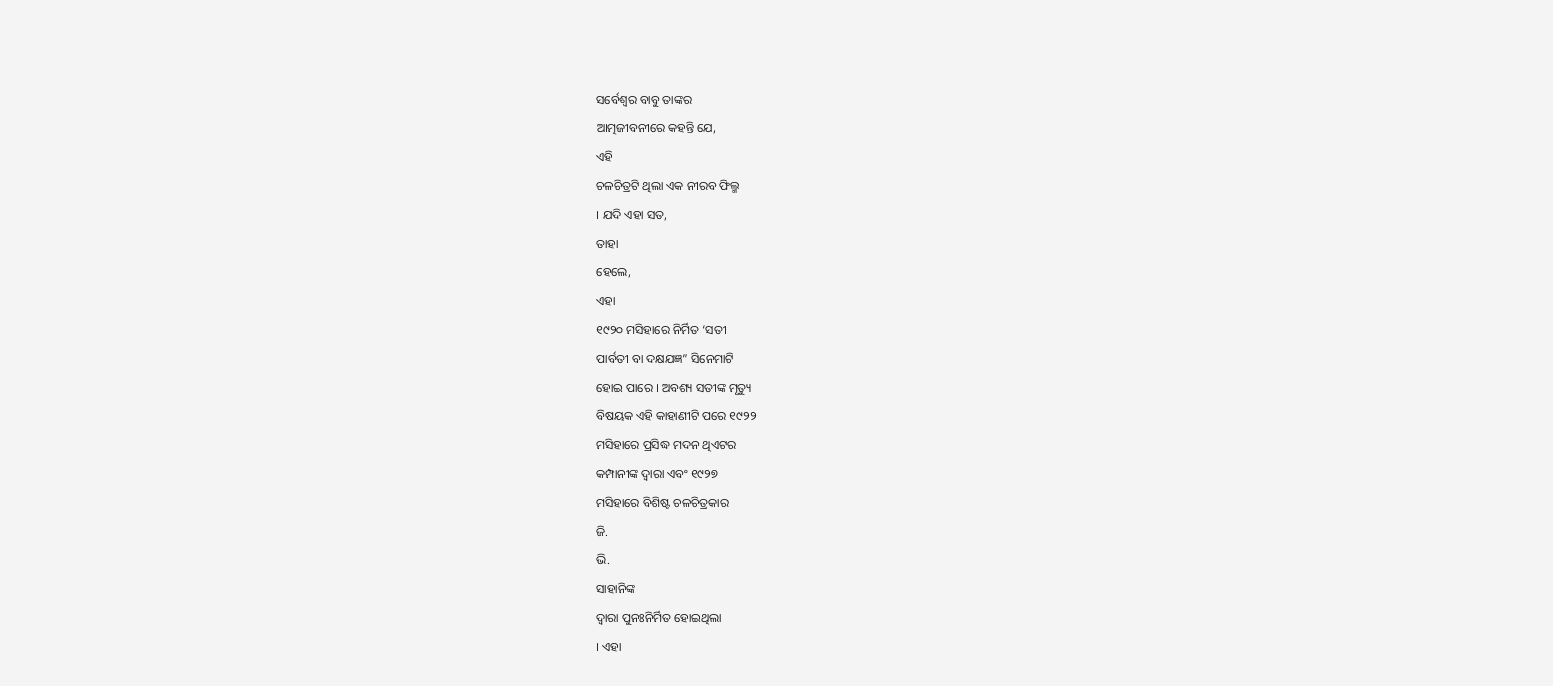ସର୍ବେଶ୍ୱର ବାବୁ ତାଙ୍କର
ଆତ୍ମଜୀବନୀରେ କହନ୍ତି ଯେ,
ଏହି
ଚଳଚିତ୍ରଟି ଥିଲା ଏକ ନୀରବ ଫିଲ୍ମ
। ଯଦି ଏହା ସତ,
ତାହା
ହେଲେ,
ଏହା
୧୯୨୦ ମସିହାରେ ନିର୍ମିତ ‘ସତୀ
ପାର୍ବତୀ ବା ଦକ୍ଷଯଜ୍ଞ” ସିନେମାଟି
ହୋଇ ପାରେ । ଅବଶ୍ୟ ସତୀଙ୍କ ମୃତ୍ୟୁ
ବିଷୟକ ଏହି କାହାଣୀଟି ପରେ ୧୯୨୨
ମସିହାରେ ପ୍ରସିଦ୍ଧ ମଦନ ଥିଏଟର
କମ୍ପାନୀଙ୍କ ଦ୍ୱାରା ଏବଂ ୧୯୨୭
ମସିହାରେ ବିଶିଷ୍ଟ ଚଳଚିତ୍ରକାର
ଜି.
ଭି.
ସାହାନିଙ୍କ
ଦ୍ୱାରା ପୁନଃନିର୍ମିତ ହୋଇଥିଲା
। ଏହା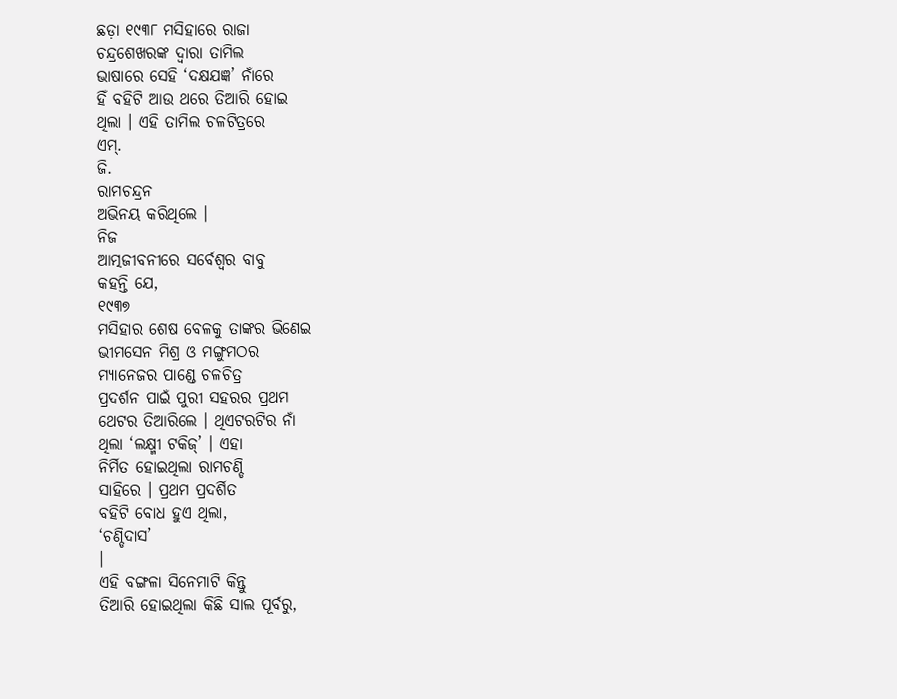ଛଡ଼ା ୧୯୩୮ ମସିହାରେ ରାଜା
ଚନ୍ଦ୍ରଶେଖରଙ୍କ ଦ୍ୱାରା ତାମିଲ
ଭାଷାରେ ସେହି ‘ଦକ୍ଷଯଜ୍ଞ’ ନାଁରେ
ହିଁ ବହିଟି ଆଉ ଥରେ ତିଆରି ହୋଇ
ଥିଲା । ଏହି ତାମିଲ ଚଳଟିତ୍ରରେ
ଏମ୍.
ଜି.
ରାମଚନ୍ଦ୍ରନ
ଅଭିନୟ କରିଥିଲେ ।
ନିଜ
ଆତ୍ମଜୀବନୀରେ ସର୍ବେଶ୍ୱର ବାବୁ
କହନ୍ତି ଯେ,
୧୯୩୭
ମସିହାର ଶେଷ ବେଳକୁ ତାଙ୍କର ଭିଣେଇ
ଭୀମସେନ ମିଶ୍ର ଓ ମଙ୍ଗୁମଠର
ମ୍ୟାନେଜର ପାଣ୍ଡେ ଚଳଚିତ୍ର
ପ୍ରଦର୍ଶନ ପାଇଁ ପୁରୀ ସହରର ପ୍ରଥମ
ଥେଟର ତିଆରିଲେ । ଥିଏଟରଟିର ନାଁ
ଥିଲା ‘ଲକ୍ଷ୍ମୀ ଟକିଜ୍’ । ଏହା
ନିର୍ମିତ ହୋଇଥିଲା ରାମଚଣ୍ଡି
ସାହିରେ । ପ୍ରଥମ ପ୍ରଦର୍ଶିତ
ବହିଟି ବୋଧ ହୁଏ ଥିଲା,
‘ଚଣ୍ଡିଦାସ’
।
ଏହି ବଙ୍ଗଳା ସିନେମାଟି କିନ୍ତୁ
ତିଆରି ହୋଇଥିଲା କିଛି ସାଲ ପୂର୍ବରୁ,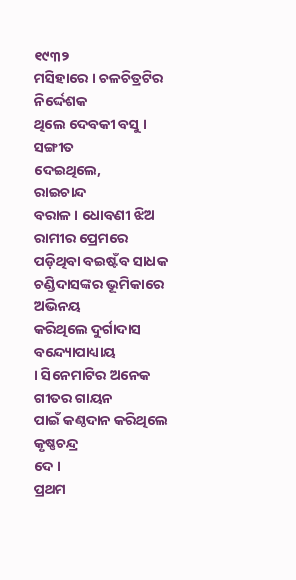୧୯୩୨
ମସିହାରେ । ଚଳଚିତ୍ରଟିର ନିର୍ଦ୍ଦେଶକ
ଥିଲେ ଦେବକୀ ବସୁ । ସଙ୍ଗୀତ
ଦେଇଥିଲେ,
ରାଇଚାନ୍ଦ
ବରାଳ । ଧୋବଣୀ ଝିଅ ରାମୀର ପ୍ରେମରେ
ପଡ଼ିଥିବା ବଇଷ୍ଟଁବ ସାଧକ
ଚଣ୍ଡିଦାସଙ୍କର ଭୂମିକାରେ ଅଭିନୟ
କରିଥିଲେ ଦୁର୍ଗାଦାସ ବନ୍ଦ୍ୟୋପାଧ୍ୟାୟ
। ସିନେମାଟିର ଅନେକ ଗୀତର ଗାୟନ
ପାଇଁ କଣ୍ଠଦାନ କରିଥିଲେ କୃଷ୍ଣଚନ୍ଦ୍ର
ଦେ ।
ପ୍ରଥମ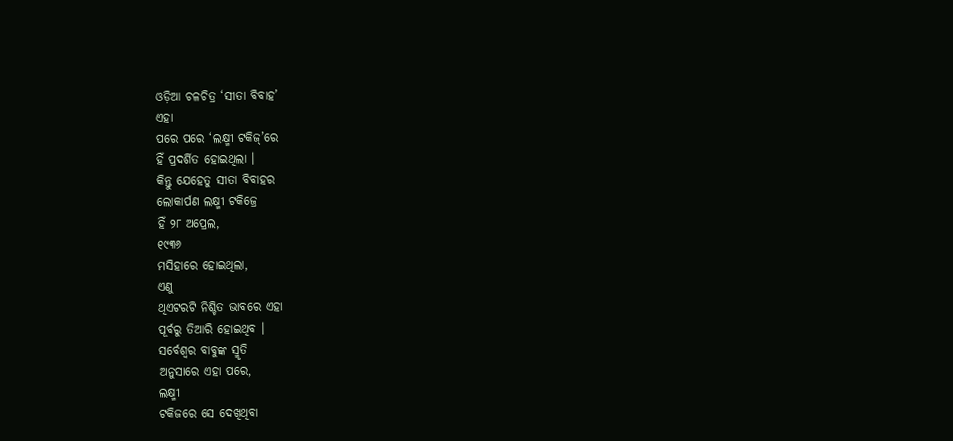ଓଡ଼ିଆ ଚଳଚିତ୍ର ‘ସୀତା ବିବାହ’
ଏହା
ପରେ ପରେ ‘ଲକ୍ଷ୍ମୀ ଟକିଜ୍’ରେ
ହିଁ ପ୍ରଦର୍ଶିତ ହୋଇଥିଲା ।
କିନ୍ତୁ ଯେହେତୁ ସୀତା ବିବାହର
ଲୋକାର୍ପଣ ଲକ୍ଷ୍ମୀ ଟକିଜ୍ରେ
ହିଁ ୨୮ ଅପ୍ରେଲ,
୧୯୩୬
ମସିହାରେ ହୋଇଥିଲା,
ଏଣୁ
ଥିଏଟରଟି ନିଶ୍ଚିତ ଭାବରେ ଏହା
ପୂର୍ବରୁ ତିଆରି ହୋଇଥିବ ।
ସର୍ବେଶ୍ୱର ବାବୁଙ୍କ ସ୍ମୃତି
ଅନୁସାରେ ଏହା ପରେ,
ଲକ୍ଷ୍ମୀ
ଟକିଜରେ ସେ ଦେଖିଥିବା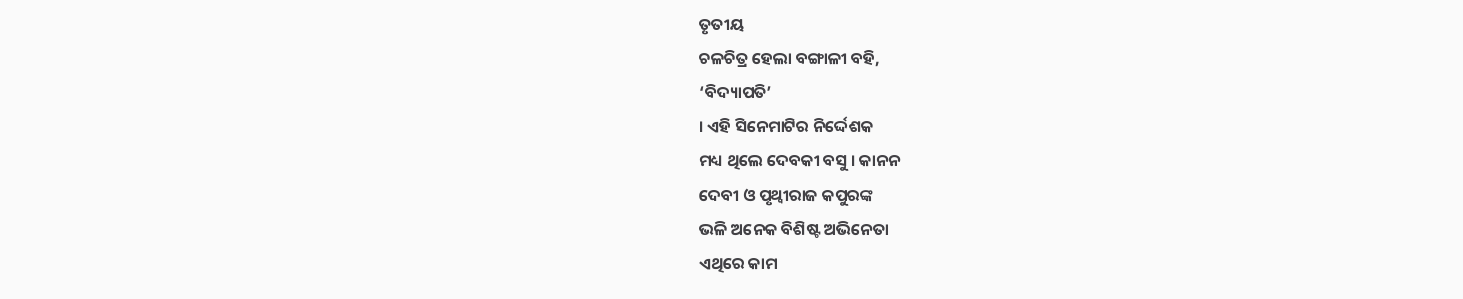ତୃତୀୟ
ଚଳଚିତ୍ର ହେଲା ବଙ୍ଗାଳୀ ବହି,
‘ବିଦ୍ୟାପତି’
। ଏହି ସିନେମାଟିର ନିର୍ଦ୍ଦେଶକ
ମଧ୍ୟ ଥିଲେ ଦେବକୀ ବସୁ । କାନନ
ଦେବୀ ଓ ପୃଥ୍ୱୀରାଜ କପୁରଙ୍କ
ଭଳି ଅନେକ ବିଶିଷ୍ଟ ଅଭିନେତା
ଏଥିରେ କାମ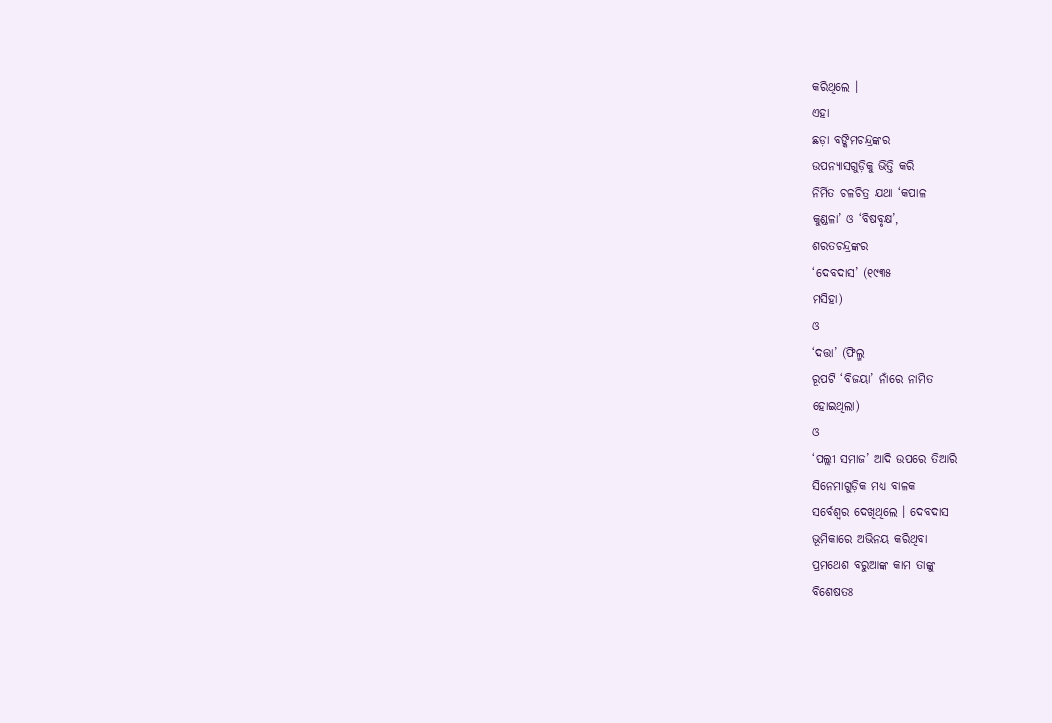କରିଥିଲେ ।
ଏହା
ଛଡ଼ା ବଙ୍କିମଚନ୍ଦ୍ରଙ୍କର
ଉପନ୍ୟାସଗୁଡ଼ିକୁ ଭିତ୍ତି କରି
ନିର୍ମିତ ଚଳଚିତ୍ର ଯଥା ‘କପାଳ
କୁଣ୍ଡଳା’ ଓ ‘ବିଷବୃକ୍ଷ’,
ଶରତଚନ୍ଦ୍ରଙ୍କର
‘ଦେବଦାସ’ (୧୯୩୫
ମସିହା)
ଓ
‘ଦତ୍ତା’ (ଫିଲ୍ମ
ରୂପଟି ‘ବିଜୟା’ ନାଁରେ ନାମିତ
ହୋଇଥିଲା)
ଓ
‘ପଲ୍ଲୀ ସମାଜ’ ଆଦି ଉପରେ ତିଆରି
ସିନେମାଗୁଡ଼ିକ ମଧ୍ୟ ବାଳକ
ସର୍ବେଶ୍ୱର ଦେଖିଥିଲେ । ଦେବଦାସ
ଭୂମିକାରେ ଅଭିନୟ କରିଥିବା
ପ୍ରମଥେଶ ବରୁଆଙ୍କ କାମ ତାଙ୍କୁ
ବିଶେଷତଃ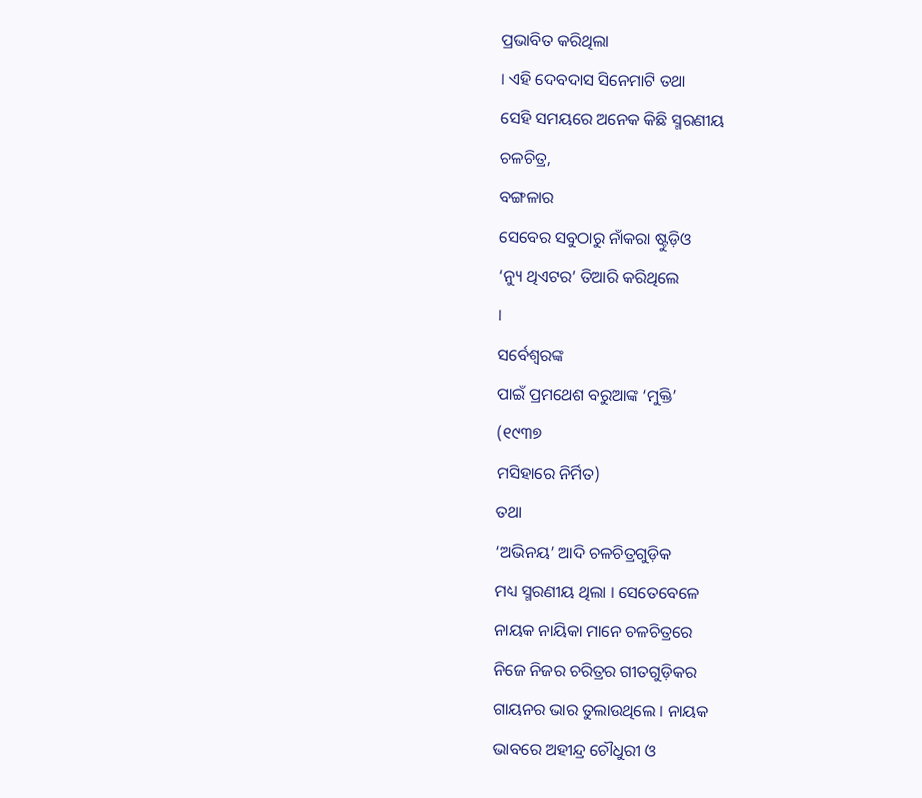ପ୍ରଭାବିତ କରିଥିଲା
। ଏହି ଦେବଦାସ ସିନେମାଟି ତଥା
ସେହି ସମୟରେ ଅନେକ କିଛି ସ୍ମରଣୀୟ
ଚଳଚିତ୍ର,
ବଙ୍ଗଳାର
ସେବେର ସବୁଠାରୁ ନାଁକରା ଷ୍ଟୁଡ଼ିଓ
‘ନ୍ୟୁ ଥିଏଟର’ ତିଆରି କରିଥିଲେ
।
ସର୍ବେଶ୍ୱରଙ୍କ
ପାଇଁ ପ୍ରମଥେଶ ବରୁଆଙ୍କ ‘ମୁକ୍ତି’
(୧୯୩୭
ମସିହାରେ ନିର୍ମିତ)
ତଥା
‘ଅଭିନୟ’ ଆଦି ଚଳଚିତ୍ରଗୁଡ଼ିକ
ମଧ୍ୟ ସ୍ମରଣୀୟ ଥିଲା । ସେତେବେଳେ
ନାୟକ ନାୟିକା ମାନେ ଚଳଚିତ୍ରରେ
ନିଜେ ନିଜର ଚରିତ୍ରର ଗୀତଗୁଡ଼ିକର
ଗାୟନର ଭାର ତୁଲାଉଥିଲେ । ନାୟକ
ଭାବରେ ଅହୀନ୍ଦ୍ର ଚୌଧୁରୀ ଓ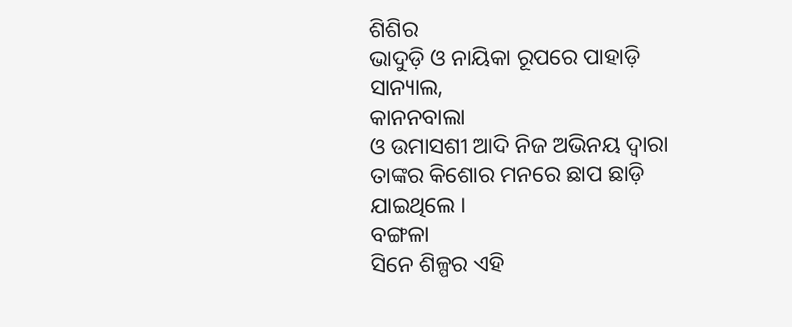ଶିଶିର
ଭାଦୁଡ଼ି ଓ ନାୟିକା ରୂପରେ ପାହାଡ଼ି
ସାନ୍ୟାଲ,
କାନନବାଲା
ଓ ଉମାସଶୀ ଆଦି ନିଜ ଅଭିନୟ ଦ୍ୱାରା
ତାଙ୍କର କିଶୋର ମନରେ ଛାପ ଛାଡ଼ି
ଯାଇଥିଲେ ।
ବଙ୍ଗଳା
ସିନେ ଶିଳ୍ପର ଏହି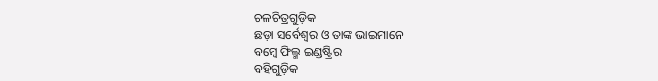ଚଳଚିତ୍ରଗୁଡ଼ିକ
ଛଡ଼ା ସର୍ବେଶ୍ୱର ଓ ତାଙ୍କ ଭାଇମାନେ
ବମ୍ବେ ଫିଲ୍ମ ଇଣ୍ଡଷ୍ଟ୍ରିର
ବହିଗୁଡ଼ିକ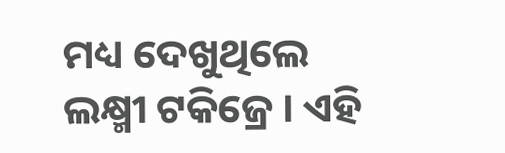ମଧ୍ୟ ଦେଖୁଥିଲେ
ଲକ୍ଷ୍ମୀ ଟକିଜ୍ରେ । ଏହି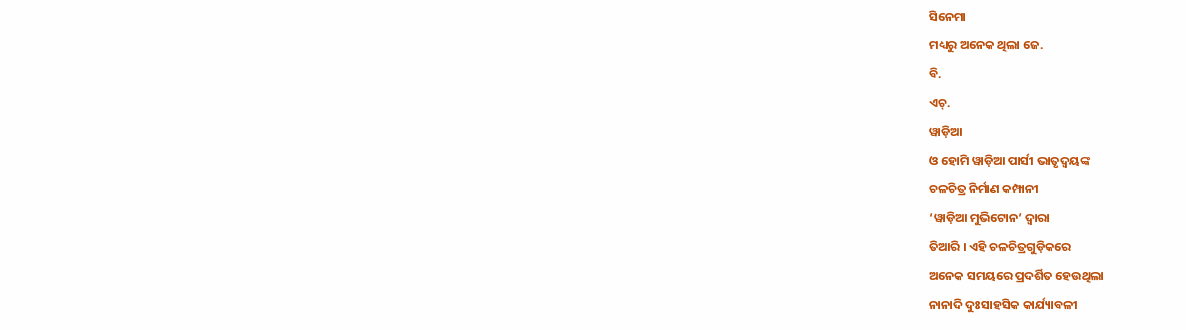ସିନେମା
ମଧ୍ୟରୁ ଅନେକ ଥିଲା ଜେ.
ବି.
ଏଚ୍.
ୱାଡ଼ିଆ
ଓ ହୋମି ୱାଡ଼ିଆ ପାର୍ସୀ ଭାତୃଦ୍ୱୟଙ୍କ
ଚଳଚିତ୍ର ନିର୍ମାଣ କମ୍ପାନୀ
‘ୱାଡ଼ିଆ ମୁଭିଟୋନ’ ଦ୍ୱାରା
ତିଆରି । ଏହି ଚଳଚିତ୍ରଗୁଡ଼ିକରେ
ଅନେକ ସମୟରେ ପ୍ରଦର୍ଶିତ ହେଉଥିଲା
ନାନାଦି ଦୁଃସାହସିକ କାର୍ଯ୍ୟାବଳୀ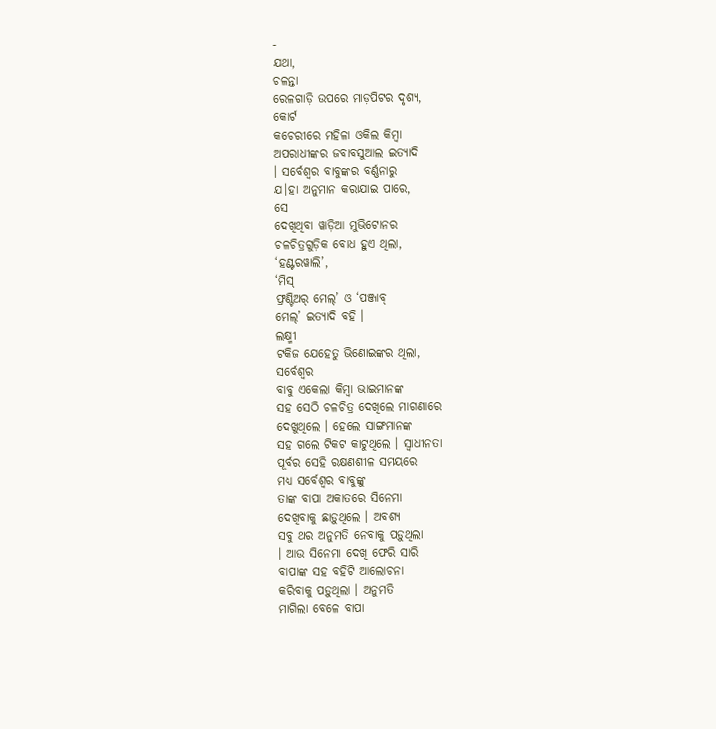-
ଯଥା,
ଚଳନ୍ତା
ରେଳଗାଡ଼ି ଉପରେ ମାଡ଼ପିଟର ଦୃଶ୍ୟ,
କୋର୍ଟ
କଚେରୀରେ ମହିଳା ଓକିଲ କିମ୍ବା
ଅପରାଧୀଙ୍କର ଜବାବସୁଆଲ ଇତ୍ୟାଦି
। ସର୍ବେଶ୍ୱର ବାବୁଙ୍କର ବର୍ଣ୍ଣନାରୁ
ଯ।ହା ଅନୁମାନ କରାଯାଇ ପାରେ,
ସେ
ଦେଖିଥିବା ୱାଡ଼ିଆ ମୁଭିଟୋନର
ଚଳଚିତ୍ରଗୁଡ଼ିକ ବୋଧ ହୁଏ ଥିଲା,
‘ହଣ୍ଟରୱାଲି’,
‘ମିସ୍
ଫ୍ରଣ୍ଟିଅର୍ ମେଲ୍’ ଓ ‘ପଞ୍ଜାବ୍
ମେଲ୍’ ଇତ୍ୟାଦି ବହି ।
ଲକ୍ଷ୍ମୀ
ଟକିଜ ଯେହେତୁ ଭିଣୋଇଙ୍କର ଥିଲା,
ସର୍ବେଶ୍ୱର
ବାବୁ ଏକେଲା କିମ୍ବା ଭାଇମାନଙ୍କ
ସହ ସେଠି ଚଳଚିତ୍ର ଦେଖିଲେ ମାଗଣାରେ
ଦେଖୁଥିଲେ । ହେଲେ ସାଙ୍ଗମାନଙ୍କ
ସହ ଗଲେ ଟିକଟ କାଟୁଥିଲେ । ସ୍ୱାଧୀନତା
ପୂର୍ବର ସେହି ରକ୍ଷଣଶୀଳ ସମୟରେ
ମଧ୍ୟ ସର୍ବେଶ୍ୱର ବାବୁଙ୍କୁ
ତାଙ୍କ ବାପା ଅକାତରେ ସିନେମା
ଦେଖିବାକୁ ଛାଡ଼ୁଥିଲେ । ଅବଶ୍ୟ
ସବୁ ଥର ଅନୁମତି ନେବାକୁ ପଡ଼ୁଥିଲା
। ଆଉ ସିନେମା ଦେଖି ଫେରି ସାରି
ବାପାଙ୍କ ସହ ବହିଟି ଆଲୋଚନା
କରିବାକୁ ପଡ଼ୁଥିଲା । ଅନୁମତି
ମାଗିଲା ବେଳେ ବାପା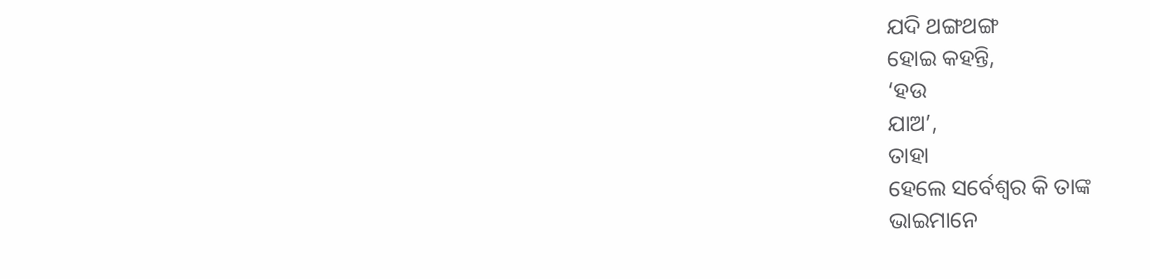ଯଦି ଥଙ୍ଗଥଙ୍ଗ
ହୋଇ କହନ୍ତି,
‘ହଉ
ଯାଅ’,
ତାହା
ହେଲେ ସର୍ବେଶ୍ୱର କି ତାଙ୍କ
ଭାଇମାନେ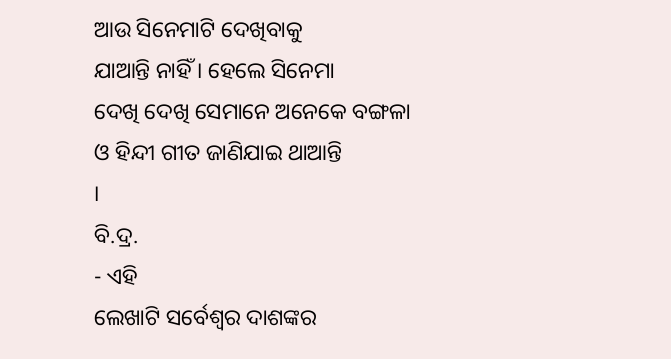ଆଉ ସିନେମାଟି ଦେଖିବାକୁ
ଯାଆନ୍ତି ନାହିଁ । ହେଲେ ସିନେମା
ଦେଖି ଦେଖି ସେମାନେ ଅନେକେ ବଙ୍ଗଳା
ଓ ହିନ୍ଦୀ ଗୀତ ଜାଣିଯାଇ ଥାଆନ୍ତି
।
ବି.ଦ୍ର.
- ଏହି
ଲେଖାଟି ସର୍ବେଶ୍ୱର ଦାଶଙ୍କର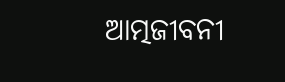ଆତ୍ମଜୀବନୀ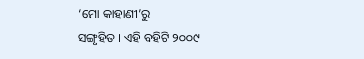‘ମୋ କାହାଣୀ’ରୁ
ସଙ୍ଗୃହିତ । ଏହି ବହିଟି ୨୦୦୯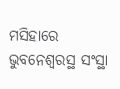ମସିହାରେ ଭୁବନେଶ୍ୱରସ୍ଥ ସଂସ୍ଥା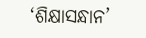‘ଶିକ୍ଷାସନ୍ଧାନ’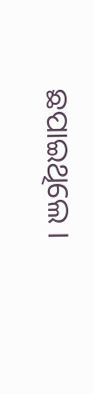ଛପାଇଥିଲେ ।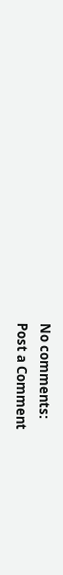No comments:
Post a Comment